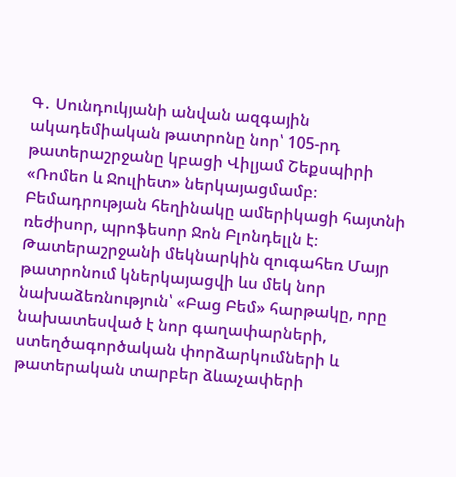Գ․ Սունդուկյանի անվան ազգային ակադեմիական թատրոնը նոր՝ 105-րդ թատերաշրջանը կբացի Վիլյամ Շեքսպիրի «Ռոմեո և Ջուլիետ» ներկայացմամբ։ Բեմադրության հեղինակը ամերիկացի հայտնի ռեժիսոր, պրոֆեսոր Ջոն Բլոնդելլն է։
Թատերաշրջանի մեկնարկին զուգահեռ Մայր թատրոնում կներկայացվի ևս մեկ նոր նախաձեռնություն՝ «Բաց Բեմ» հարթակը, որը նախատեսված է նոր գաղափարների, ստեղծագործական փորձարկումների և թատերական տարբեր ձևաչափերի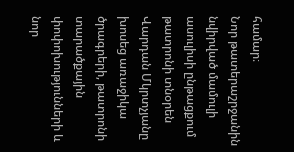համար։
Նոր թատերաշրջանին նվիրված մամուլի ասուլիսի ընթացքում թատրոնի տնօրեն Վարդան Մկրտչյանը խոսեց առաջիկա ծրագրերի, թատրոնի տարածքային փոփոխությունների և նոր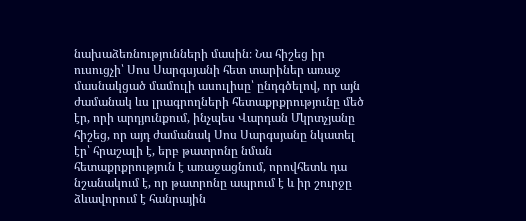նախաձեռնությունների մասին։ Նա հիշեց իր ուսուցչի՝ Սոս Սարգսյանի հետ տարիներ առաջ մասնակցած մամուլի ասուլիսը՝ ընդգծելով, որ այն ժամանակ ևս լրագրողների հետաքրքրությունը մեծ էր, որի արդյունքում, ինչպես Վարդան Մկրտչյանը հիշեց, որ այդ ժամանակ Սոս Սարգսյանը նկատել էր՝ հրաշալի է, երբ թատրոնը նման հետաքրքրություն է առաջացնում, որովհետև դա նշանակում է, որ թատրոնը ապրում է և իր շուրջը ձևավորում է հանրային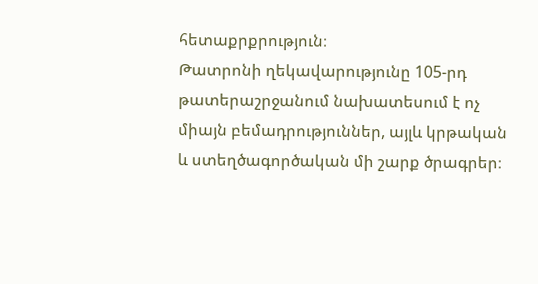հետաքրքրություն։
Թատրոնի ղեկավարությունը 105-րդ թատերաշրջանում նախատեսում է ոչ միայն բեմադրություններ, այլև կրթական և ստեղծագործական մի շարք ծրագրեր։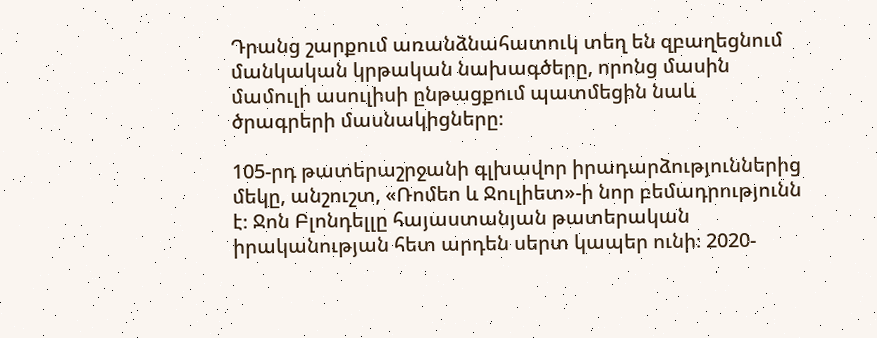Դրանց շարքում առանձնահատուկ տեղ են զբաղեցնում մանկական կրթական նախագծերը, որոնց մասին մամուլի ասուլիսի ընթացքում պատմեցին նաև ծրագրերի մասնակիցները։

105-րդ թատերաշրջանի գլխավոր իրադարձություններից մեկը, անշուշտ, «Ռոմեո և Ջուլիետ»-ի նոր բեմադրությունն է։ Ջոն Բլոնդելլը հայաստանյան թատերական իրականության հետ արդեն սերտ կապեր ունի։ 2020-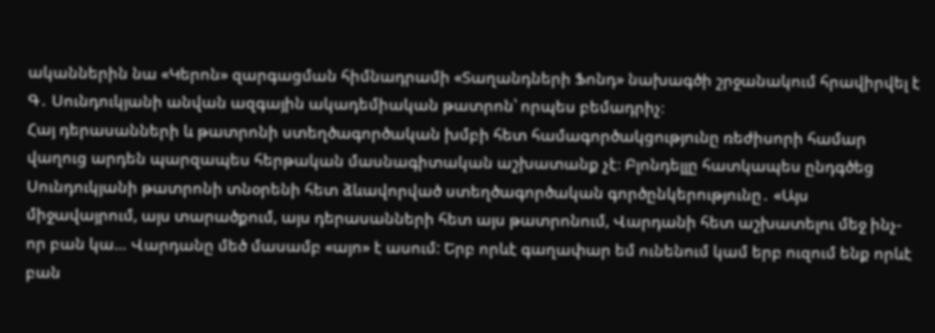ականներին նա «Կերոն» զարգացման հիմնադրամի «Տաղանդների Ֆոնդ» նախագծի շրջանակում հրավիրվել է Գ․ Սունդուկյանի անվան ազգային ակադեմիական թատրոն՝ որպես բեմադրիչ։
Հայ դերասանների և թատրոնի ստեղծագործական խմբի հետ համագործակցությունը ռեժիսորի համար վաղուց արդեն պարզապես հերթական մասնագիտական աշխատանք չէ։ Բլոնդելլը հատկապես ընդգծեց Սունդուկյանի թատրոնի տնօրենի հետ ձևավորված ստեղծագործական գործընկերությունը․ «Այս միջավայրում, այս տարածքում, այս դերասանների հետ այս թատրոնում, Վարդանի հետ աշխատելու մեջ ինչ-որ բան կա… Վարդանը մեծ մասամբ «այո» է ասում: Երբ որևէ գաղափար եմ ունենում կամ երբ ուզում ենք որևէ բան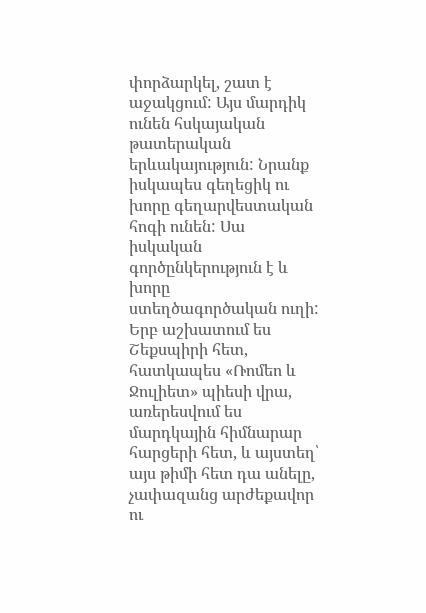փորձարկել, շատ է աջակցում: Այս մարդիկ ունեն հսկայական թատերական երևակայություն: Նրանք իսկապես գեղեցիկ ու խորը գեղարվեստական հոգի ունեն: Սա իսկական գործընկերություն է և խորը ստեղծագործական ուղի: Երբ աշխատում ես Շեքսպիրի հետ, հատկապես «Ռոմեո և Ջուլիետ» պիեսի վրա, առերեսվում ես մարդկային հիմնարար հարցերի հետ, և այստեղ՝ այս թիմի հետ դա անելը, չափազանց արժեքավոր ու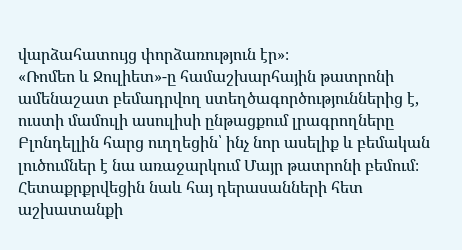վարձահատույց փորձառություն էր»։
«Ռոմեո և Ջուլիետ»-ը համաշխարհային թատրոնի ամենաշատ բեմադրվող ստեղծագործություններից է, ուստի մամուլի ասուլիսի ընթացքում լրագրողները Բլոնդելլին հարց ուղղեցին՝ ինչ նոր ասելիք և բեմական լուծումներ է նա առաջարկում Մայր թատրոնի բեմում։ Հետաքրքրվեցին նաև հայ դերասանների հետ աշխատանքի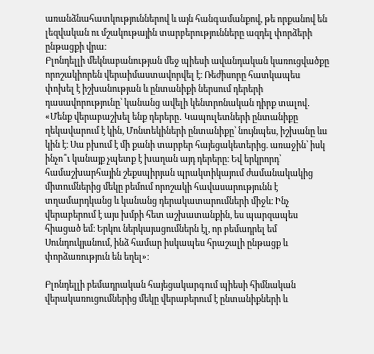առանձնահատկություններով և այն հանգամանքով, թե որքանով են լեզվական ու մշակութային տարբերությունները ազդել փորձերի ընթացքի վրա։
Բլոնդելլի մեկնաբանության մեջ պիեսի ավանդական կառուցվածքը որոշակիորեն վերաիմաստավորվել է։ Ռեժիսորը հատկապես փոխել է իշխանության և ընտանիքի ներսում դերերի դասավորությունը՝ կանանց ավելի կենտրոնական դիրք տալով․ «Մենք վերաբաշխել ենք դերերը․ Կապուլետների ընտանիքը ղեկավարում է կին, Մոնտեկիների ընտանիքը՝ նույնպես, իշխանը ևս կին է։ Սա բխում է մի քանի տարբեր հայեցակետերից. առաջին՝ իսկ ինչո՞ւ կանայք չպետք է խաղան այդ դերերը։ Եվ երկրորդ՝ համաշխարհային շեքսպիրյան պրակտիկայում ժամանակակից միտումներից մեկը բեմում որոշակի հավասարությունն է տղամարդկանց և կանանց դերակատարումների միջև։ Ինչ վերաբերում է այս խմբի հետ աշխատանքին, ես պարզապես հիացած եմ։ Երկու ներկայացումներն էլ, որ բեմադրել եմ Սունդուկյանում, ինձ համար իսկապես հրաշալի ընթացք և փորձառություն են եղել»։

Բլոնդելլի բեմադրական հայեցակարգում պիեսի հիմնական վերակառուցումներից մեկը վերաբերում է ընտանիքների և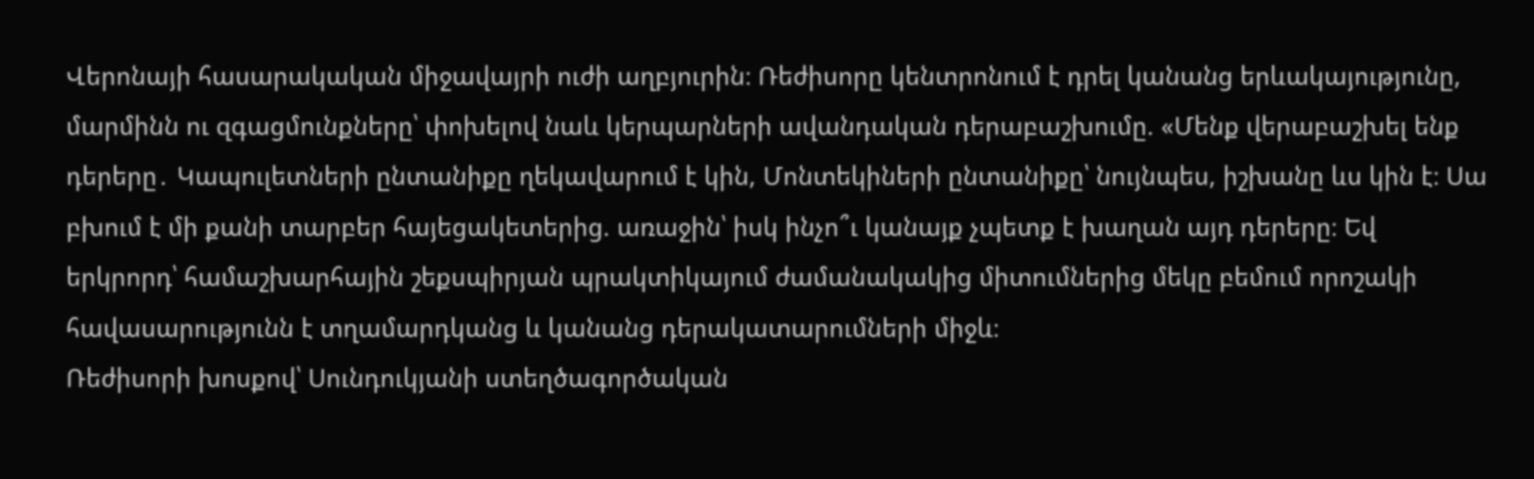Վերոնայի հասարակական միջավայրի ուժի աղբյուրին։ Ռեժիսորը կենտրոնում է դրել կանանց երևակայությունը, մարմինն ու զգացմունքները՝ փոխելով նաև կերպարների ավանդական դերաբաշխումը. «Մենք վերաբաշխել ենք դերերը․ Կապուլետների ընտանիքը ղեկավարում է կին, Մոնտեկիների ընտանիքը՝ նույնպես, իշխանը ևս կին է։ Սա բխում է մի քանի տարբեր հայեցակետերից. առաջին՝ իսկ ինչո՞ւ կանայք չպետք է խաղան այդ դերերը։ Եվ երկրորդ՝ համաշխարհային շեքսպիրյան պրակտիկայում ժամանակակից միտումներից մեկը բեմում որոշակի հավասարությունն է տղամարդկանց և կանանց դերակատարումների միջև։
Ռեժիսորի խոսքով՝ Սունդուկյանի ստեղծագործական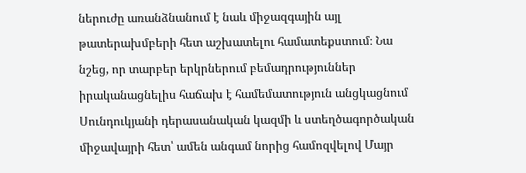ներուժը առանձնանում է նաև միջազգային այլ թատերախմբերի հետ աշխատելու համատեքստում։ Նա նշեց, որ տարբեր երկրներում բեմադրություններ իրականացնելիս հաճախ է համեմատություն անցկացնում Սունդուկյանի դերասանական կազմի և ստեղծագործական միջավայրի հետ՝ ամեն անգամ նորից համոզվելով Մայր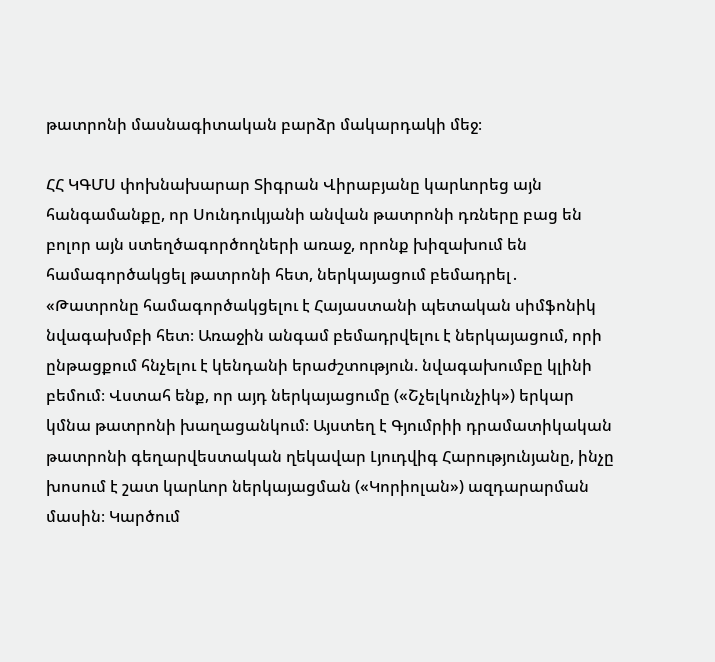թատրոնի մասնագիտական բարձր մակարդակի մեջ։

ՀՀ ԿԳՄՍ փոխնախարար Տիգրան Վիրաբյանը կարևորեց այն հանգամանքը, որ Սունդուկյանի անվան թատրոնի դռները բաց են բոլոր այն ստեղծագործողների առաջ, որոնք խիզախում են համագործակցել թատրոնի հետ, ներկայացում բեմադրել․ «Թատրոնը համագործակցելու է Հայաստանի պետական սիմֆոնիկ նվագախմբի հետ։ Առաջին անգամ բեմադրվելու է ներկայացում, որի ընթացքում հնչելու է կենդանի երաժշտություն. նվագախումբը կլինի բեմում։ Վստահ ենք, որ այդ ներկայացումը («Շչելկունչիկ») երկար կմնա թատրոնի խաղացանկում։ Այստեղ է Գյումրիի դրամատիկական թատրոնի գեղարվեստական ղեկավար Լյուդվիգ Հարությունյանը, ինչը խոսում է շատ կարևոր ներկայացման («Կորիոլան») ազդարարման մասին։ Կարծում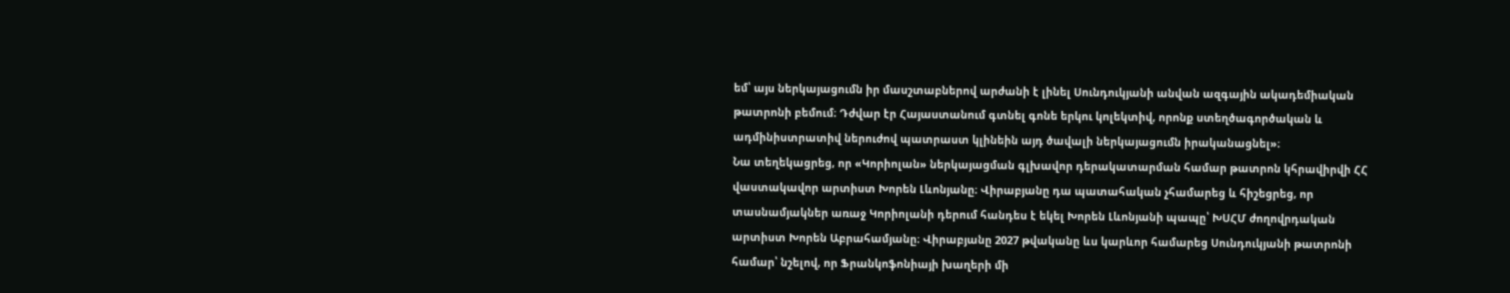եմ՝ այս ներկայացումն իր մասշտաբներով արժանի է լինել Սունդուկյանի անվան ազգային ակադեմիական թատրոնի բեմում։ Դժվար էր Հայաստանում գտնել գոնե երկու կոլեկտիվ, որոնք ստեղծագործական և ադմինիստրատիվ ներուժով պատրաստ կլինեին այդ ծավալի ներկայացումն իրականացնել»։
Նա տեղեկացրեց, որ «Կորիոլան» ներկայացման գլխավոր դերակատարման համար թատրոն կհրավիրվի ՀՀ վաստակավոր արտիստ Խորեն Լևոնյանը։ Վիրաբյանը դա պատահական չհամարեց և հիշեցրեց, որ տասնամյակներ առաջ Կորիոլանի դերում հանդես է եկել Խորեն Լևոնյանի պապը՝ ԽՍՀՄ ժողովրդական արտիստ Խորեն Աբրահամյանը։ Վիրաբյանը 2027 թվականը ևս կարևոր համարեց Սունդուկյանի թատրոնի համար՝ նշելով, որ Ֆրանկոֆոնիայի խաղերի մի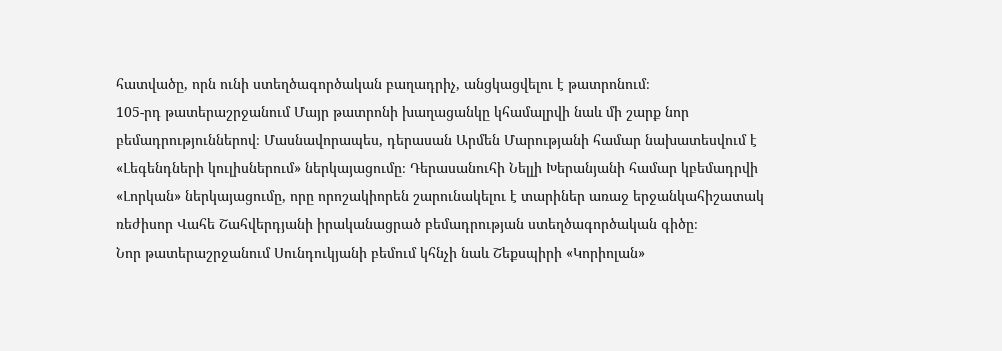հատվածը, որն ունի ստեղծագործական բաղադրիչ, անցկացվելու է թատրոնում։
105-րդ թատերաշրջանում Մայր թատրոնի խաղացանկը կհամալրվի նաև մի շարք նոր բեմադրություններով։ Մասնավորապես, դերասան Արմեն Մարությանի համար նախատեսվում է «Լեգենդների կուլիսներում» ներկայացումը։ Դերասանուհի Նելլի Խերանյանի համար կբեմադրվի «Լորկան» ներկայացումը, որը որոշակիորեն շարունակելու է տարիներ առաջ երջանկահիշատակ ռեժիսոր Վահե Շահվերդյանի իրականացրած բեմադրության ստեղծագործական գիծը։
Նոր թատերաշրջանում Սունդուկյանի բեմում կհնչի նաև Շեքսպիրի «Կորիոլան»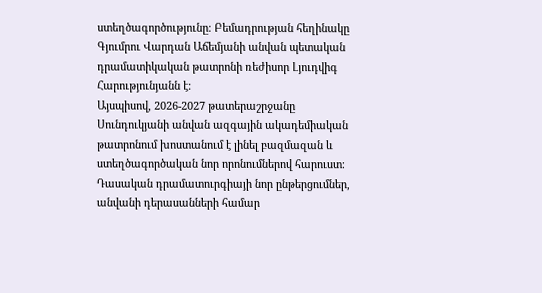ստեղծագործությունը։ Բեմադրության հեղինակը Գյումրու Վարդան Աճեմյանի անվան պետական դրամատիկական թատրոնի ռեժիսոր Լյուդվիգ Հարությունյանն է։
Այսպիսով, 2026-2027 թատերաշրջանը Սունդուկյանի անվան ազգային ակադեմիական թատրոնում խոստանում է լինել բազմազան և ստեղծագործական նոր որոնումներով հարուստ։ Դասական դրամատուրգիայի նոր ընթերցումներ, անվանի դերասանների համար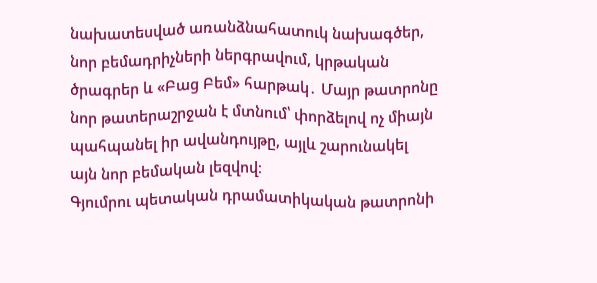նախատեսված առանձնահատուկ նախագծեր, նոր բեմադրիչների ներգրավում, կրթական ծրագրեր և «Բաց Բեմ» հարթակ․ Մայր թատրոնը նոր թատերաշրջան է մտնում՝ փորձելով ոչ միայն պահպանել իր ավանդույթը, այլև շարունակել այն նոր բեմական լեզվով։
Գյումրու պետական դրամատիկական թատրոնի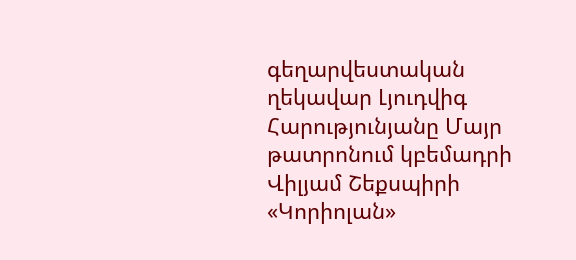գեղարվեստական ղեկավար Լյուդվիգ Հարությունյանը Մայր թատրոնում կբեմադրի Վիլյամ Շեքսպիրի «Կորիոլան»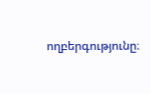ողբերգությունը։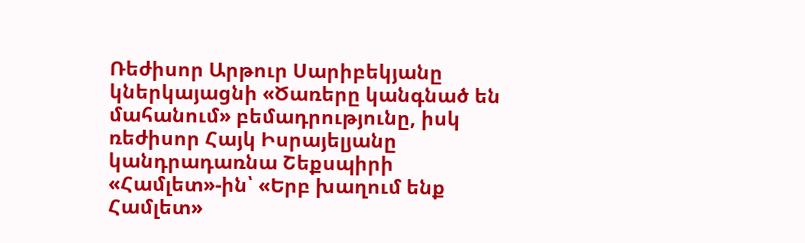Ռեժիսոր Արթուր Սարիբեկյանը կներկայացնի «Ծառերը կանգնած են մահանում» բեմադրությունը, իսկ ռեժիսոր Հայկ Իսրայելյանը կանդրադառնա Շեքսպիրի «Համլետ»-ին՝ «Երբ խաղում ենք Համլետ»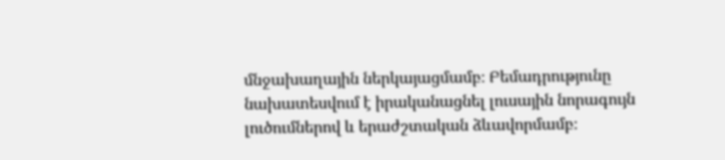մնջախաղային ներկայացմամբ։ Բեմադրությունը նախատեսվում է իրականացնել լուսային նորագույն լուծումներով և երաժշտական ձևավորմամբ։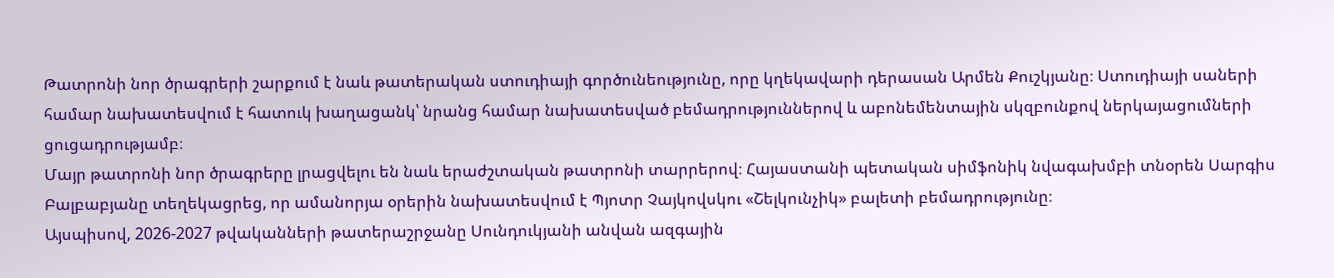Թատրոնի նոր ծրագրերի շարքում է նաև թատերական ստուդիայի գործունեությունը, որը կղեկավարի դերասան Արմեն Քուշկյանը։ Ստուդիայի սաների համար նախատեսվում է հատուկ խաղացանկ՝ նրանց համար նախատեսված բեմադրություններով և աբոնեմենտային սկզբունքով ներկայացումների ցուցադրությամբ։
Մայր թատրոնի նոր ծրագրերը լրացվելու են նաև երաժշտական թատրոնի տարրերով։ Հայաստանի պետական սիմֆոնիկ նվագախմբի տնօրեն Սարգիս Բալբաբյանը տեղեկացրեց, որ ամանորյա օրերին նախատեսվում է Պյոտր Չայկովսկու «Շելկունչիկ» բալետի բեմադրությունը։
Այսպիսով, 2026-2027 թվականների թատերաշրջանը Սունդուկյանի անվան ազգային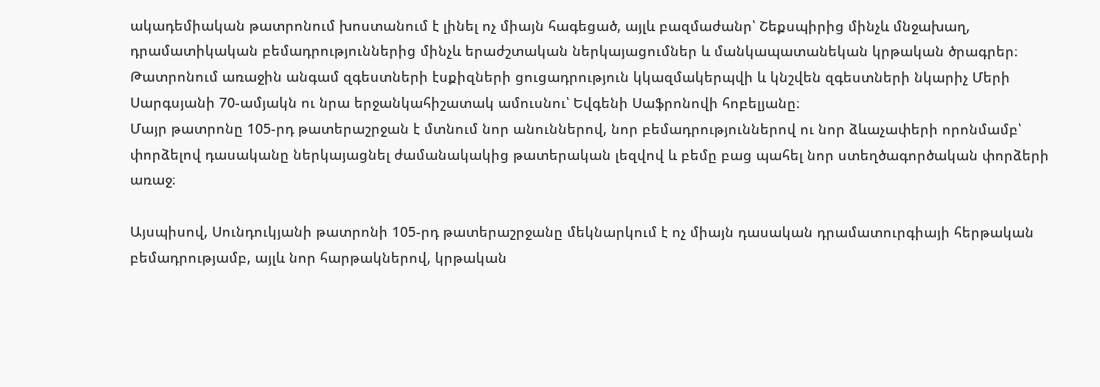ակադեմիական թատրոնում խոստանում է լինել ոչ միայն հագեցած, այլև բազմաժանր՝ Շեքսպիրից մինչև մնջախաղ, դրամատիկական բեմադրություններից մինչև երաժշտական ներկայացումներ և մանկապատանեկան կրթական ծրագրեր։
Թատրոնում առաջին անգամ զգեստների էսքիզների ցուցադրություն կկազմակերպվի և կնշվեն զգեստների նկարիչ Մերի Սարգսյանի 70-ամյակն ու նրա երջանկահիշատակ ամուսնու՝ Եվգենի Սաֆրոնովի հոբելյանը։
Մայր թատրոնը 105-րդ թատերաշրջան է մտնում նոր անուններով, նոր բեմադրություններով ու նոր ձևաչափերի որոնմամբ՝ փորձելով դասականը ներկայացնել ժամանակակից թատերական լեզվով և բեմը բաց պահել նոր ստեղծագործական փորձերի առաջ։

Այսպիսով, Սունդուկյանի թատրոնի 105-րդ թատերաշրջանը մեկնարկում է ոչ միայն դասական դրամատուրգիայի հերթական բեմադրությամբ, այլև նոր հարթակներով, կրթական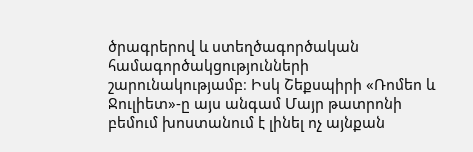ծրագրերով և ստեղծագործական համագործակցությունների շարունակությամբ։ Իսկ Շեքսպիրի «Ռոմեո և Ջուլիետ»-ը այս անգամ Մայր թատրոնի բեմում խոստանում է լինել ոչ այնքան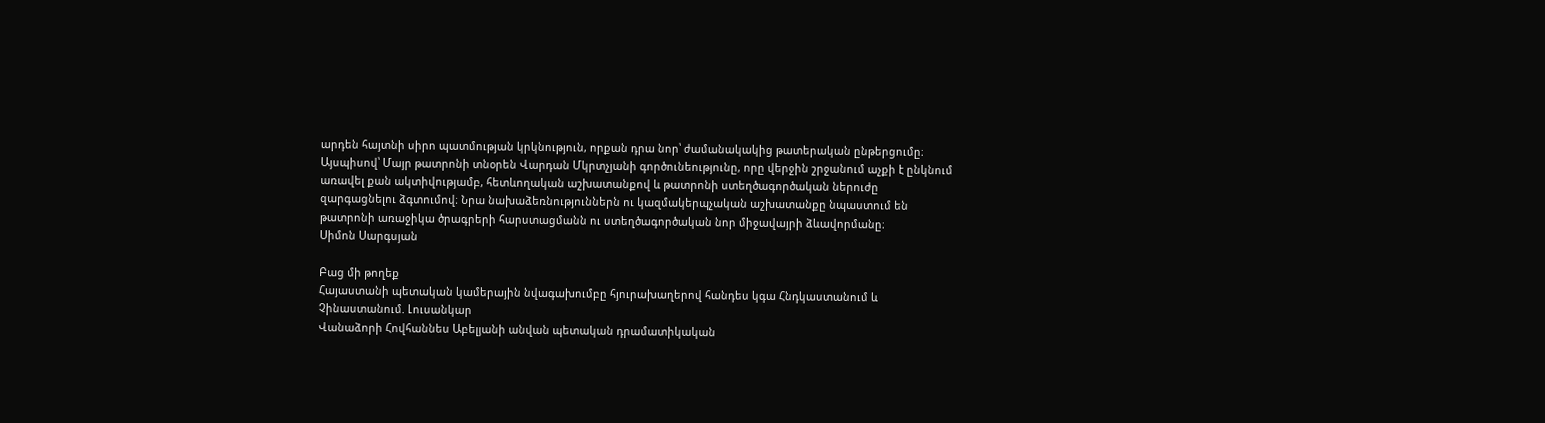արդեն հայտնի սիրո պատմության կրկնություն, որքան դրա նոր՝ ժամանակակից թատերական ընթերցումը։
Այսպիսով՝ Մայր թատրոնի տնօրեն Վարդան Մկրտչյանի գործունեությունը, որը վերջին շրջանում աչքի է ընկնում առավել քան ակտիվությամբ, հետևողական աշխատանքով և թատրոնի ստեղծագործական ներուժը զարգացնելու ձգտումով։ Նրա նախաձեռնություններն ու կազմակերպչական աշխատանքը նպաստում են թատրոնի առաջիկա ծրագրերի հարստացմանն ու ստեղծագործական նոր միջավայրի ձևավորմանը։
Սիմոն Սարգսյան

Բաց մի թողեք
Հայաստանի պետական կամերային նվագախումբը հյուրախաղերով հանդես կգա Հնդկաստանում և Չինաստանում. Լուսանկար
Վանաձորի Հովհաննես Աբելյանի անվան պետական դրամատիկական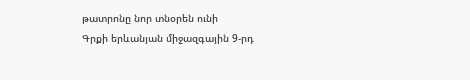թատրոնը նոր տնօրեն ունի
Գրքի երևանյան միջազգային 9-րդ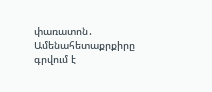փառատոն․ Ամենահետաքրքիրը գրվում է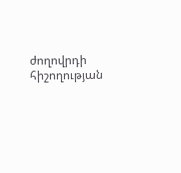ժողովրդի հիշողության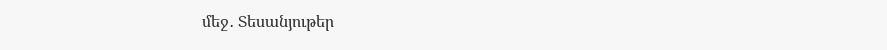մեջ․ Տեսանյութեր